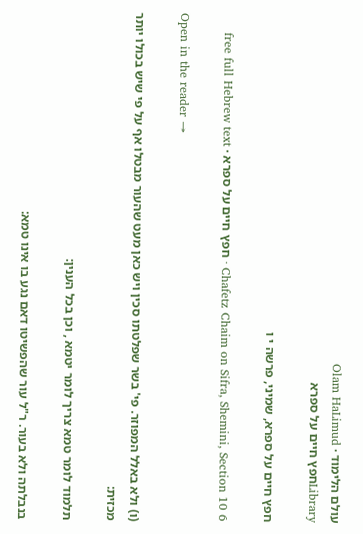עולם הלימוד · Olam HaLimud
Libraryחפץ חיים על ספרא

חפץ חיים על ספרא, שמיני, פרשה י ו

Chafetz Chaim on Sifra, Shemini, Section 10 6 · חפץ חיים על ספרא · free full Hebrew text

Open in the reader →

(ו) ולא באלל המפוזר. פי' בשר שפלטתו סכין ויש כאן מעט שהעור מבטלו אף על פי שיש בכולו יותר מכזית:

תלמוד לומר טמא צריך לומר יטמא , וכן בכל הענין:

בנבלתה ולא בעור. ר"ל עור שהפשיטו דאם נגע בו אינו טמא: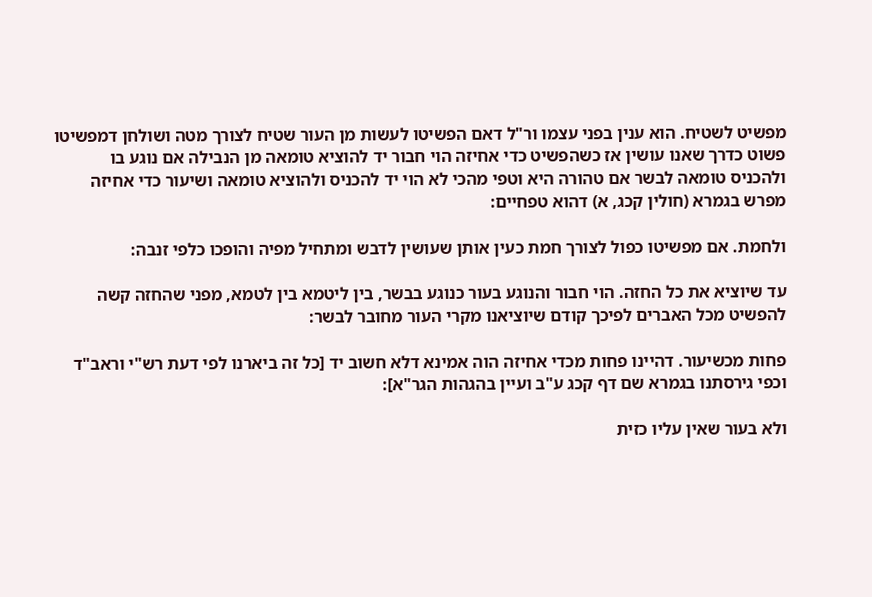מפשיט לשטיח. הוא ענין בפני עצמו ור"ל דאם הפשיטו לעשות מן העור שטיח לצורך מטה ושולחן דמפשיטו פשוט כדרך שאנו עושין אז כשהפשיט כדי אחיזה הוי חבור יד להוציא טומאה מן הנבילה אם נוגע בו ולהכניס טומאה לבשר אם טהורה היא וטפי מהכי לא הוי יד להכניס ולהוציא טומאה ושיעור כדי אחיזה מפרש בגמרא (חולין קכג, א) דהוא טפחיים:

ולחמת. אם מפשיטו כפול לצורך חמת כעין אותן שעושין לדבש ומתחיל מפיה והופכו כלפי זנבה:

עד שיוציא את כל החזה. הוי חבור והנוגע בעור כנוגע בבשר, בין ליטמא בין לטמא, מפני שהחזה קשה להפשיט מכל האברים לפיכך קודם שיוציאנו מקרי העור מחובר לבשר:

פחות מכשיעור. דהיינו פחות מכדי אחיזה הוה אמינא דלא חשוב יד [כל זה ביארנו לפי דעת רש"י וראב"ד וכפי גירסתנו בגמרא שם דף קכג ע"ב ועיין בהגהות הגר"א]:

ולא בעור שאין עליו כזית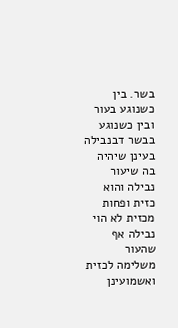בשר. בין כשנוגע בעור ובין כשנוגע בבשר דבנבילה בעינן שיהיה בה שיעור נבילה והוא כזית ופחות מכזית לא הוי נבילה אף שהעור משלימה לכזית ואשמועינן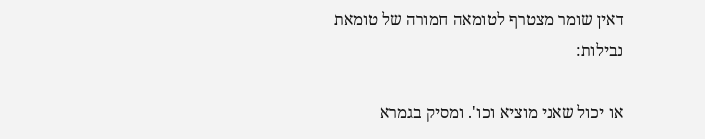דאין שומר מצטרף לטומאה חמורה של טומאת נבילות:

או יכול שאני מוציא וכו'. ומסיק בגמרא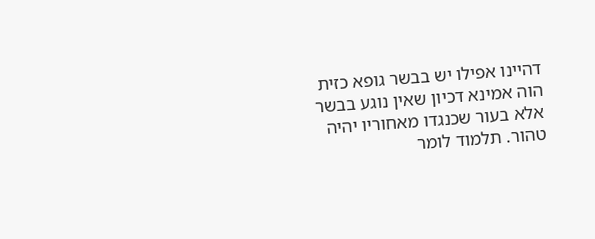דהיינו אפילו יש בבשר גופא כזית הוה אמינא דכיון שאין נוגע בבשר אלא בעור שכנגדו מאחוריו יהיה טהור. תלמוד לומר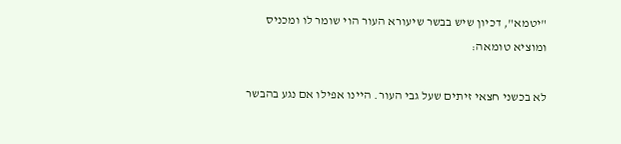"יטמא", דכיון שיש בבשר שיעורא העור הוי שומר לו ומכניס ומוציא טומאה:

לא בכשני חצאי זיתים שעל גבי העור. היינו אפילו אם נגע בהבשר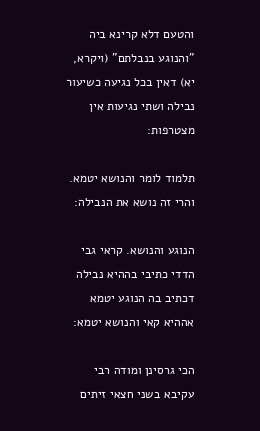והטעם דלא קרינא ביה "והנוגע בנבלתם" (ויקרא, יא) דאין בכל נגיעה כשיעור נבילה ושתי נגיעות אין מצטרפות:

תלמוד לומר והנושא יטמא. והרי זה נושא את הנבילה:

הנוגע והנושא. קראי גבי הדדי כתיבי בההיא נבילה דכתיב בה הנוגע יטמא אההיא קאי והנושא יטמא:

הכי גרסינן ומודה רבי עקיבא בשני חצאי זיתים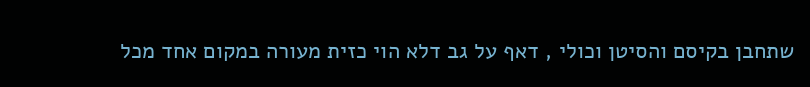שתחבן בקיסם והסיטן וכולי , דאף על גב דלא הוי כזית מעורה במקום אחד מכל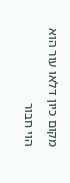מקום כיון דלאו עור הוא הוי חבור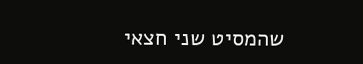שהמסיט שני חצאי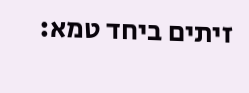זיתים ביחד טמא: